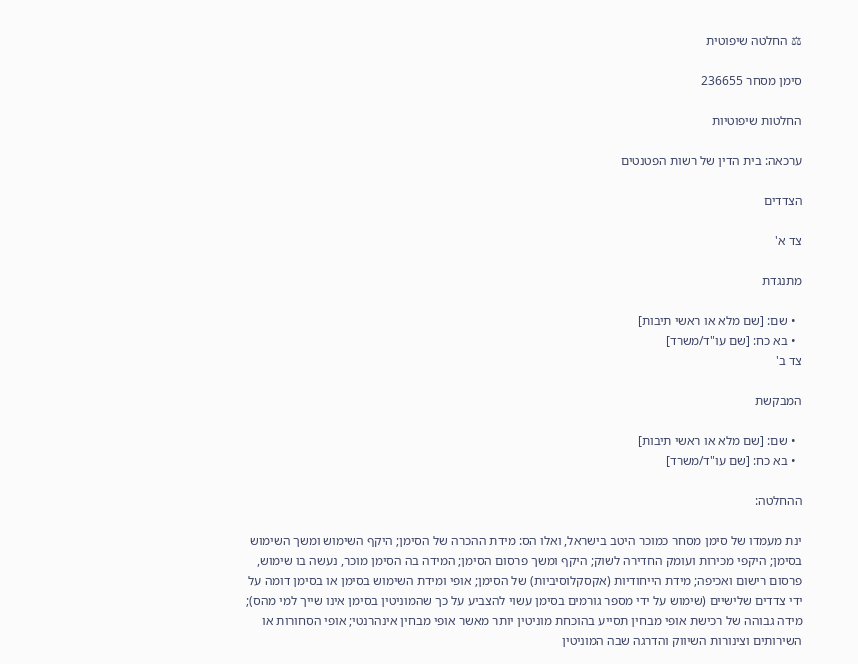⚖ החלטה שיפוטית

סימן מסחר 236655

החלטות שיפוטיות

ערכאה: בית הדין של רשות הפטנטים

הצדדים

צד א'

מתנגדת

  • שם: [שם מלא או ראשי תיבות]
  • בא כח: [שם עו"ד/משרד]
צד ב'

המבקשת

  • שם: [שם מלא או ראשי תיבות]
  • בא כח: [שם עו"ד/משרד]

ההחלטה:

ינת מעמדו של סימן מסחר כמוכר היטב בישראל, ואלו הס: מידת ההכרה של הסימן; היקף השימוש ומשך השימוש בסימן; היקפי מכירות ועומק החדירה לשוק; היקף ומשך פרסום הסימן; המידה בה הסימן מוכר, נעשה בו שימוש, פרסום רישום ואכיפה; מידת הייחודיות (אקסקלוסיביות) של הסימן; אופי ומידת השימוש בסימן או בסימן דומה על ידי צדדים שלישיים (שימוש על ידי מספר גורמים בסימן עשוי להצביע על כך שהמוניטין בסימן אינו שייך למי מהס); מידה גבוהה של רכישת אופי מבחין תסייע בהוכחת מוניטין יותר מאשר אופי מבחין אינהרנטי; אופי הסחורות או השירותים וצינורות השיווק והדרגה שבה המוניטין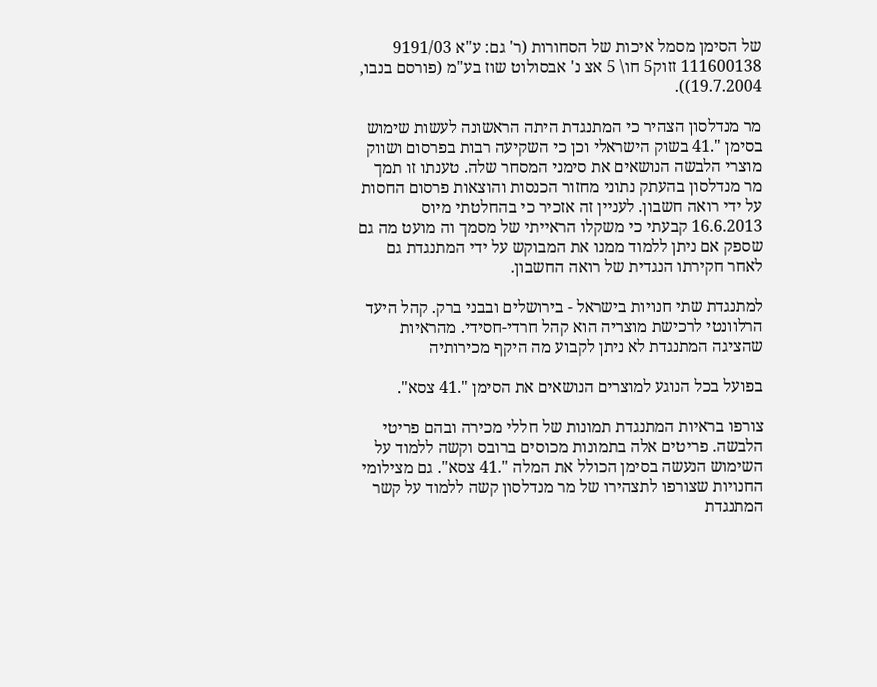של הסימן מסמל איכות של הסחורות (ר' גם: ע"א 9191/03 111600138 זזוק5 חו\ 5 אצ נ' אבסולוט שוז בע"מ (פורסם בנבו, 19.7.2004)).

מר מנדלסון הצהיר כי המתנגדת היתה הראשונה לעשות שימוש בסימן ".41 בשוק הישראלי וכן כי השקיעה רבות בפרסום ושווק מוצרי הלבשה הנושאים את סימני המסחר שלה. טענתו זו תמך מר מנדלסון בהעתק נתוני מחזור הכנסות והוצאות פרסום החסות על ידי רואה חשבון. לעניין זה אזכיר כי בהחלטתי מיוס 16.6.2013 קבעתי כי משקלו הראייתי של מסמך וה מועט מה גם שספק אם ניתן ללמוד ממנו את המבוקש על ידי המתנגדת גם לאחר חקירתו הנגדית של רואה החשבון.

למתנגדת שתי חנויות בישראל - בירושלים ובבני ברק. קהל היעד הרלוונטי לרכישת מוצריה הוא קהל חרדי-חסידי. מהראיות שהציגה המתנגדת לא ניתן לקבוע מה היקף מכירותיה

בפועל בכל הנוגע למוצרים הנושאים את הסימן ".41 צסא".

צורפו בראיות המתנגדת תמונות של חללי מכירה ובהם פריטי הלבשה. פריטים אלה בתמונות מכוסים ברובס וקשה ללמוד על השימוש הנעשה בסימן הכולל את המלה ".41 צסא". גם מצילומי החנויות שצורפו לתצהירו של מר מנדלסון קשה ללמוד על קשר המתנגדת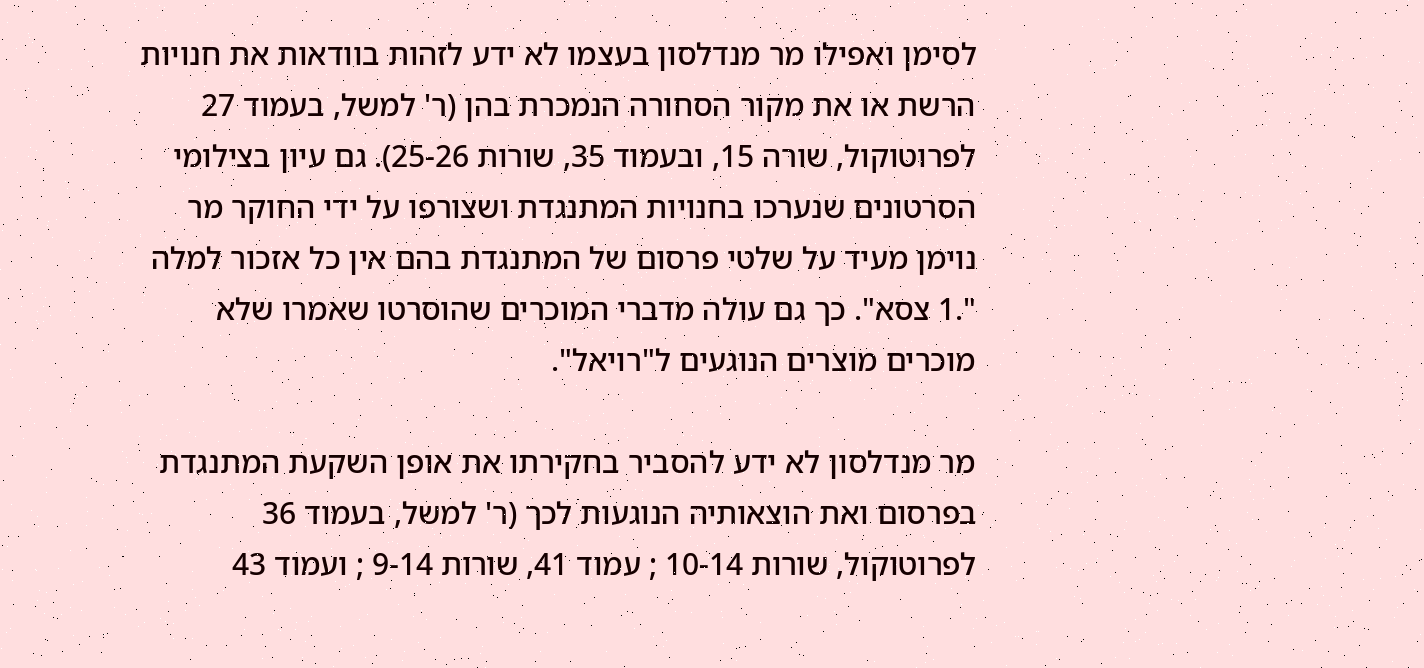לסימן ואפילו מר מנדלסון בעצמו לא ידע לזהות בוודאות את חנויות הרשת או את מקור הסחורה הנמכרת בהן (ר' למשל, בעמוד 27 לפרוטוקול, שורה 15, ובעמוד 35, שורות 25-26). גם עיון בצילומי הסרטונים שנערכו בחנויות המתנגדת ושצורפו על ידי החוקר מר נוימן מעיד על שלטי פרסום של המתנגדת בהם אין כל אזכור למלה ".1 צסא". כך גם עולה מדברי המוכרים שהוסרטו שאמרו שלא מוכרים מוצרים הנוגעים ל"רויאל".

מר מנדלסון לא ידע להסביר בחקירתו את אופן השקעת המתנגדת בפרסום ואת הוצאותיה הנוגעות לכך (ר' למשל, בעמוד 36 לפרוטוקול, שורות 10-14 ; עמוד 41, שורות 9-14 ; ועמוד 43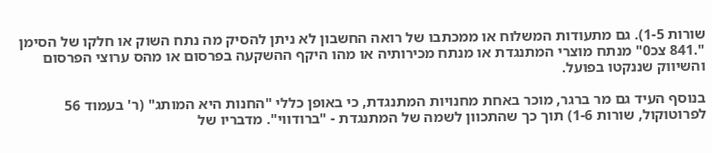שורות 1-5). גם מתעודות המשלוח או ממכתבו של רואה החשבון לא ניתן להסיק מה נתח השוק או חלקו של הסימן ".841 צכ0" מנתח מוצרי המתנגדת או מנתח מכירותיה או מהו היקף ההשקעה בפרסום או מהס ערוצי הפרסום והשיווק שננקטו בפועל.

בנוסף העיד גם מר ברגר, מוכר באחת מחנויות המתנגדת, כי באופן כללי "החנות היא המותג" (ר' בעמוד 56 לפרוטוקול, שורות 1-6) תוך כך שהתכוון לשמה של המתנגדת - "ברודווי". מדבריו של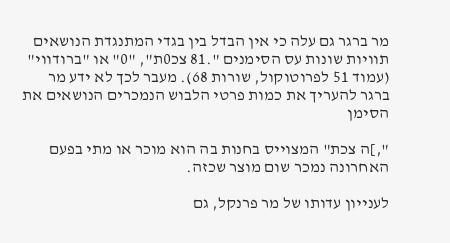מר ברגר גם עלה כי אין הבדל בין בגדי המתנגדת הנושאים תוויות שונות עס הסימנים ".81 צכ0ת", "0" או "ברודווי" (עמוד 51 לפרוטוקול, שורות 68). מעבר לכך לא ידע מר ברגר להעריך את כמות פרטי הלבוש הנמכרים הנושאים את הסימן

",]ה צכת" המצוייס בחנות בה הוא מוכר או מתי בפעם האחרונה נמכר שום מוצר שכזה.

לענייון עדותו של מר פרנקל, גם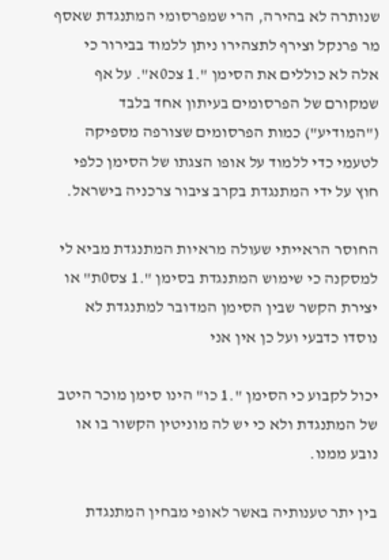שנותרה לא בהירה, הרי שמפרסומי המתנגדת שאסף מר פרנקל וצירף לתצהירו ניתן ללמוד בבירור כי אלה לא כוללים את הסימן ".1 צכ0א". על אף שמקורם של הפרסומים בעיתון אחד בלבד ("המודיע") כמות הפרסומים שצורפה מספיקה לטעמי כדי ללמוד על אופו הצגתו של הסימן כלפי חוץ על ידי המתנגדת בקרב ציבור צרכניה בישראל.

החוסר הראייתי שעולה מראיות המתנגדת מביא לי למסקנה כי שימוש המתנגדת בסימן ".1 צס0ת" או יצירת הקשר שבין הסימן המדובר למתנגדת לא נוסדו כדבעי ועל כן אין אני

יכול לקבוע כי הסימן ".1 כו" הינו סימן מוכר היטב של המתנגדת ולא כי יש לה מוניטין הקשור בו או נובע ממנו.

בין יתר טענותיה באשר לאופי מבחין המתנגדת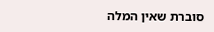סוברת שאין המלה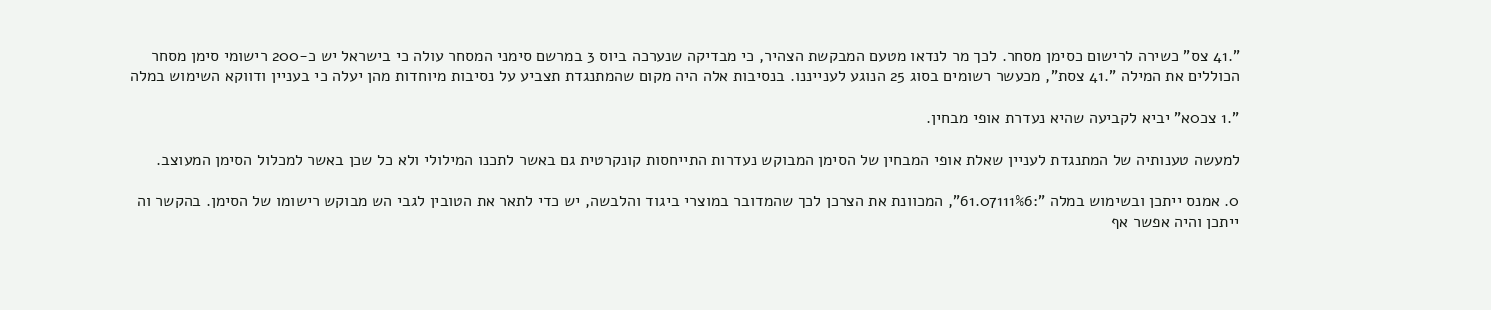".41 צס" כשירה לרישום כסימן מסחר. לכך מר לנדאו מטעם המבקשת הצהיר, כי מבדיקה שנערכה ביוס 3 במרשם סימני המסחר עולה כי בישראל יש כ-200 רישומי סימן מסחר הכוללים את המילה ".41 צסת", מכעשר רשומים בסוג 25 הנוגע לענייננו. בנסיבות אלה היה מקום שהמתנגדת תצביע על נסיבות מיוחדות מהן יעלה כי בעניין ודווקא השימוש במלה

".1 צכ0א" יביא לקביעה שהיא נעדרת אופי מבחין.

למעשה טענותיה של המתנגדת לעניין שאלת אופי המבחין של הסימן המבוקש נעדרות התייחסות קונקרטית גם באשר לתכנו המילולי ולא כל שכן באשר למכלול הסימן המעוצב.

0. אמנס ייתכן ובשימוש במלה ":61.07111%6", המכוונת את הצרכן לכך שהמדובר במוצרי ביגוד והלבשה, יש כדי לתאר את הטובין לגבי הש מבוקש רישומו של הסימן. בהקשר וה ייתכן והיה אפשר אף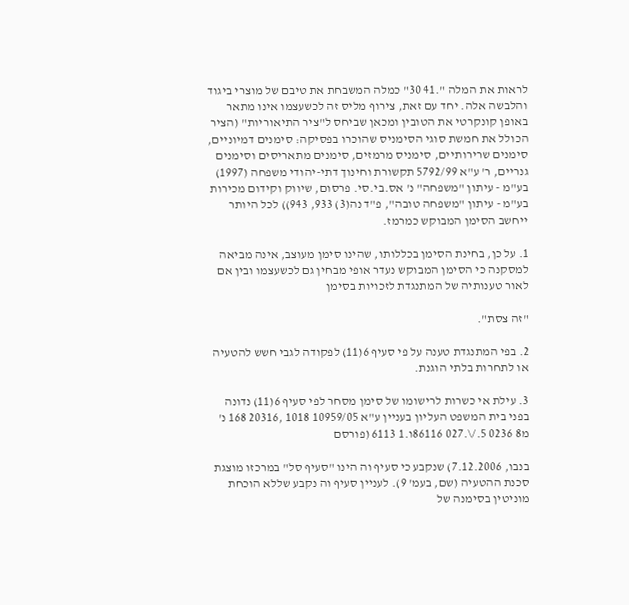לראות את המלה ".41 30" כמלה המשבחת את טיבם של מוצרי ביגוד והלבשה אלה. יחד עם זאת, צירוף מליס זה לכשעצמו אינו מתאר באופן קונקרטי את הטובין ומכאן שביחס ל"ציר התיאוריות" (הציר הכולל את חמשת סוגי הסימניס שהוכרו בפסיקה: סימנים דמיוניים, סימנים שרירותיים, סימניס מרמזים, סימנים מתאריסים וסימנים גנריים, ר' ע"א 5792/99 תקשורת וחינוך דתי-יהודי משפחה (1997) בע"מ - עיתון "משפחה" נ' אס.בי.סי. פרסום, שיווק וקידום מכירות בע"מ - עיתון "משפחה טובה", פ"ד נה(3) 933, 943)) לכל היותר ייחשב הסימן המבוקש כמרמז.

1. על כן, בחינת הסימן בכללותו, שהינו סימן מעוצב, אינה מביאה למסקנה כי הסימן המבוקש נעדר אופי מבחין גם לכשעצמו ובין אם לאור טענותיה של המתנגדת לזכויות בסימן

"זה צסת".

2. בפי המתנגדת טענה על פי סעיף 6(11) לפקודה לגבי חשש להטעיה או לתחרות בלתי הוגנת.

3. עילת אי כשרות לרישומו של סימן מסחר לפי סעיף 6(11) נדונה בפני בית המשפט העליון בעניין ע"א 10959/05 1018 ,20316 168 נ' מ8 0236 5./\.027 86116ו.1 6113 (פורסם

בנבו, 7.12.2006) שנקבע כי סעיף וה הינו "סעיף סל" במרכזו מוצגת סכנת ההטעיה (שם, בעמ' 9). לעניין סעיף וה נקבע שללא הוכחת מוניטין בסימנה של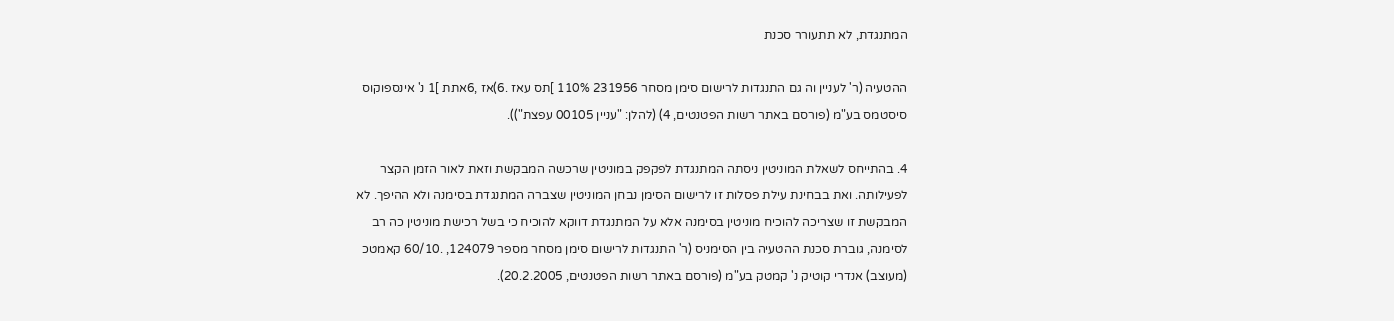המתנגדת, לא תתעורר סכנת

ההטעיה (ר' לעניין וה גם התנגדות לרישום סימן מסחר 231956 110% ]תס עאז .6)אז ,6אתת ]1 נ' אינספוקוס סיסטמס בע"מ (פורסם באתר רשות הפטנטים, 4) (להלן: "עניין 00105 עפצת")).

4. בהתייחס לשאלת המוניטין ניסתה המתנגדת לפקפק במוניטין שרכשה המבקשת וזאת לאור הזמן הקצר לפעילותה. ואת בבחינת עילת פסלות זו לרישום הסימן נבחן המוניטין שצברה המתנגדת בסימנה ולא ההיפך. לא המבקשת זו שצריכה להוכיח מוניטין בסימנה אלא על המתנגדת דווקא להוכיח כי בשל רכישת מוניטין כה רב לסימנה, גוברת סכנת ההטעיה בין הסימניס (ר' התנגדות לרישום סימן מסחר מספר 124079, .60/10 קאמטכ (מעוצב) אנדרי קוטיק נ' קמטק בע"מ (פורסם באתר רשות הפטנטים, 20.2.2005).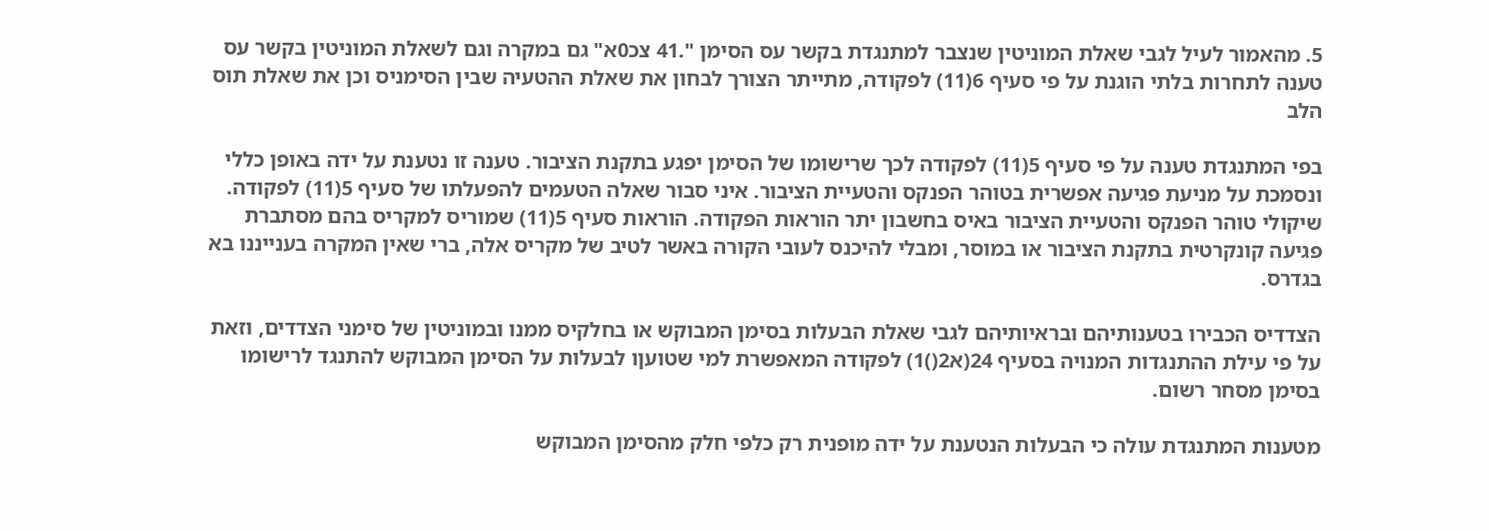5. מהאמור לעיל לגבי שאלת המוניטין שנצבר למתנגדת בקשר עס הסימן ".41 צכ0א" גם במקרה וגם לשאלת המוניטין בקשר עס טענה לתחרות בלתי הוגנת על פי סעיף 6(11) לפקודה, מתייתר הצורך לבחון את שאלת ההטעיה שבין הסימניס וכן את שאלת תוס הלב

בפי המתנגדת טענה על פי סעיף 5(11) לפקודה לכך שרישומו של הסימן יפגע בתקנת הציבור. טענה זו נטענת על ידה באופן כללי ונסמכת על מניעת פגיעה אפשרית בטוהר הפנקס והטעיית הציבור. איני סבור שאלה הטעמים להפעלתו של סעיף 5(11) לפקודה. שיקולי טוהר הפנקס והטעיית הציבור באיס בחשבון יתר הוראות הפקודה. הוראות סעיף 5(11) שמוריס למקריס בהם מסתברת פגיעה קונקרטית בתקנת הציבור או במוסר, ומבלי להיכנס לעובי הקורה באשר לטיב של מקריס אלה, ברי שאין המקרה בענייננו בא בגדרס.

הצדדיס הכבירו בטענותיהם ובראיותיהם לגבי שאלת הבעלות בסימן המבוקש או בחלקיס ממנו ובמוניטין של סימני הצדדים, וזאת על פי עילת ההתנגדות המנויה בסעיף 24(א2()1) לפקודה המאפשרת למי שטועןו לבעלות על הסימן המבוקש להתנגד לרישומו בסימן מסחר רשום.

מטענות המתנגדת עולה כי הבעלות הנטענת על ידה מופנית רק כלפי חלק מהסימן המבוקש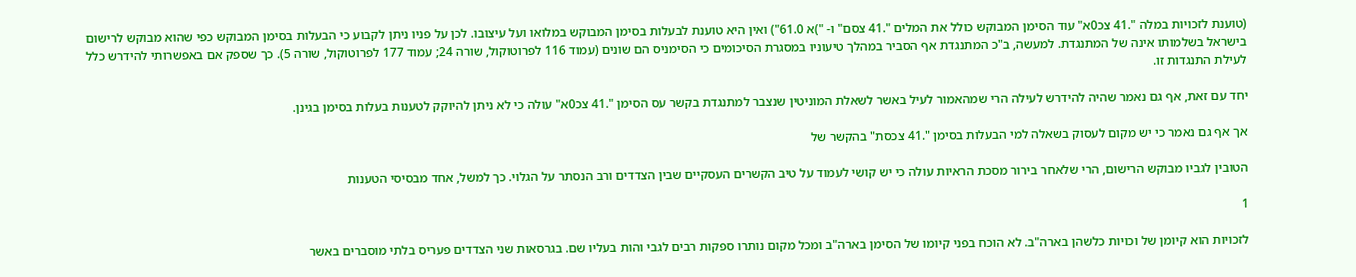(טוענת לזכויות במלה ".41 צכ0א" עוד הסימן המבוקש כולל את המלים ".41 צסם" ו- ")א 61.0") ואין היא טוענת לבעלות בסימן המבוקש במלואו ועל עיצובו. לכן על פניו ניתן לקבוע כי הבעלות בסימן המבוקש כפי שהוא מבוקש לרישום בישראל בשלמותו אינה של המתנגדת. למעשה, ב"כ המתנגדת אף הסביר במהלך טיעוניו במסגרת הסיכומים כי הסימניס הם שונים (עמוד 116 לפרוטוקול, שורה 24; עמוד 177 לפרוטוקול, שורה 5). כך שספק אם באפשרותי להידרש כלל לעילת התנגדות זו.

יחד עם זאת, אף גם נאמר שהיה להידרש לעילה הרי שמהאמור לעיל באשר לשאלת המוניטין שנצבר למתנגדת בקשר עס הסימן ".41 צכ0א" עולה כי לא ניתן להיוקק לטענות בעלות בסימן בגינן.

אך אף גם נאמר כי יש מקום לעסוק בשאלה למי הבעלות בסימן ".41 צכסת" בהקשר של

הטובין לגביו מבוקש הרישום, הרי שלאחר בירור מסכת הראיות עולה כי יש קושי לעמוד על טיב הקשרים העסקיים שבין הצדדים ורב הנסתר על הגלוי. כך למשל, אחד מבסיסי הטענות

1

לזכויות הוא קיומן של וכויות כלשהן בארה"ב. לא הוכח בפני קיומו של הסימן בארה"ב ומכל מקום נותרו ספקות רבים לגבי והות בעליו שם. בגרסאות שני הצדדים פעריס בלתי מוסברים באשר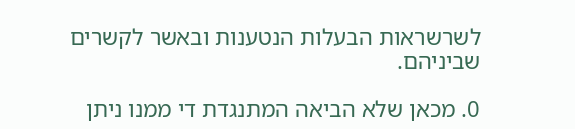לשרשראות הבעלות הנטענות ובאשר לקשרים שביניהם.

0. מכאן שלא הביאה המתנגדת די ממנו ניתן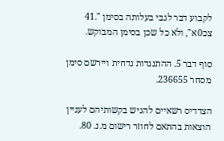לקבוע דבר לגבי בעלותה בסימן ".41 צכ0א", ולא כל שכן בסימן המבוקש.

סוף דבר 5. ההתנגדות נדחית ויירשם סימן מסחר 236655.

הצדדיס רשאיים להגיש בקשותיהם לעניין הוצאות בהתאם לחוזר רישום מ.נ. 80.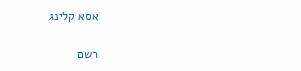אסא קלינג

רשם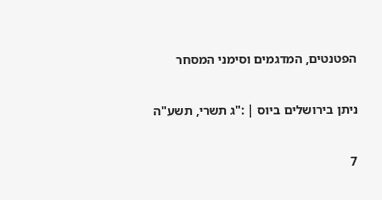הפטנטים, המדגמים וסימני המסחר

ניתן בירושלים ביוס | :"ג תשרי, תשע"ה

7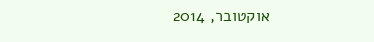אוקטובר, 2014